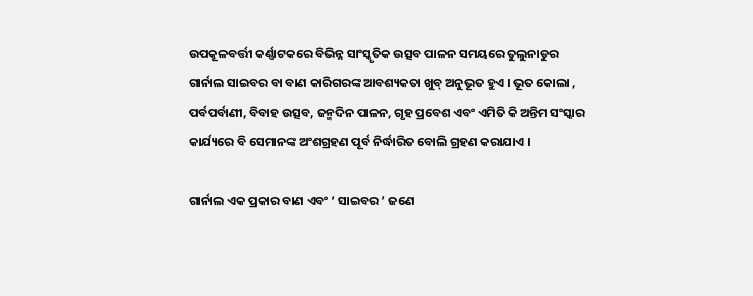ଉପକୂଳବର୍ତ୍ତୀ କର୍ଣ୍ଣାଟକରେ ବିଭିନ୍ନ ସାଂସ୍କୃତିକ ଉତ୍ସବ ପାଳନ ସମୟରେ ତୁଲୁନାଡୁର ଗାର୍ନାଲ ସାଇବର ବା ବାଣ କାରିଗରଙ୍କ ଆବଶ୍ୟକତା ଖୁବ୍ ଅନୁଭୂତ ହୁଏ । ଭୂତ କୋଲା , ପର୍ବପର୍ବାଣୀ, ବିବାହ ଉତ୍ସବ, ଜନ୍ମଦିନ ପାଳନ, ଗୃହ ପ୍ରବେଶ ଏବଂ ଏମିତି କି ଅନ୍ତିମ ସଂସ୍କାର କାର୍ଯ୍ୟରେ ବି ସେମାନଙ୍କ ଅଂଶଗ୍ରହଣ ପୂର୍ବ ନିର୍ଦ୍ଧାରିତ ବୋଲି ଗ୍ରହଣ କରାଯାଏ ।

ଗାର୍ନାଲ ଏକ ପ୍ରକାର ବାଣ ଏବଂ ‘ ସାଇବର ’ ଜଣେ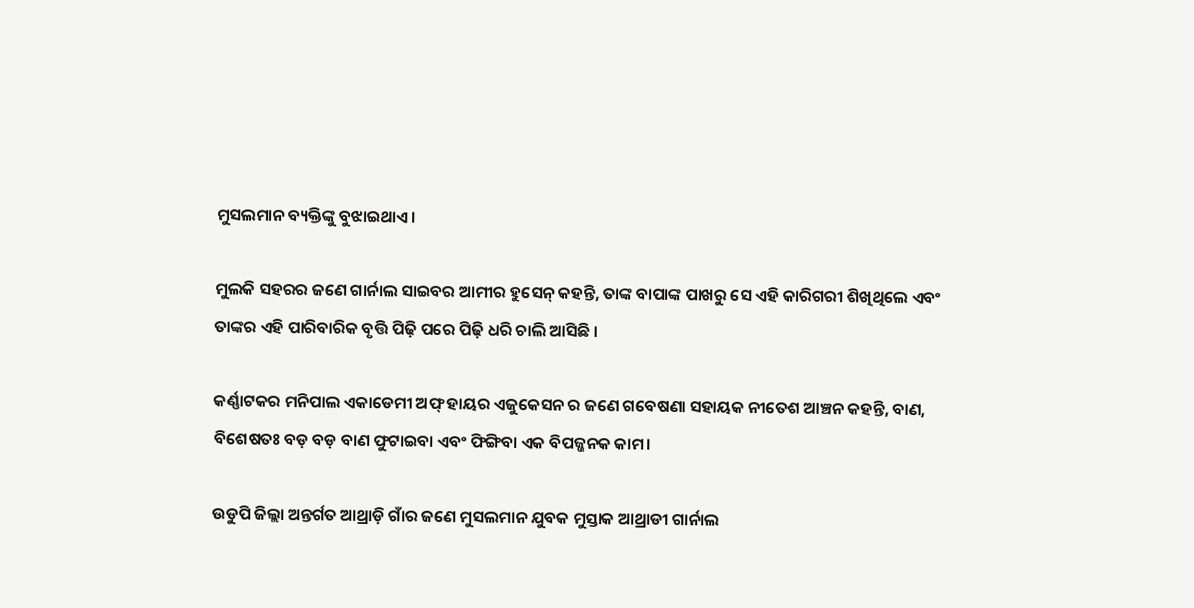ମୁସଲମାନ ବ୍ୟକ୍ତିଙ୍କୁ ବୁଝାଇଥାଏ।

ମୁଲକି ସହରର ଜଣେ ଗାର୍ନାଲ ସାଇବର ଆମୀର ହୁସେନ୍ କହନ୍ତି, ତାଙ୍କ ବାପାଙ୍କ ପାଖରୁ ସେ ଏହି କାରିଗରୀ ଶିଖିଥିଲେ ଏବଂ ତାଙ୍କର ଏହି ପାରିବାରିକ ବୃତ୍ତି ପିଢ଼ି ପରେ ପିଢ଼ି ଧରି ଚାଲି ଆସିଛି ।

କର୍ଣ୍ଣାଟକର ମନିପାଲ ଏକାଡେମୀ ଅଫ୍ ହାୟର ଏଜୁକେସନ ର ଜଣେ ଗବେଷଣା ସହାୟକ ନୀତେଶ ଆଞ୍ଚନ କହନ୍ତି, ବାଣ, ବିଶେଷତଃ ବଡ଼ ବଡ଼ ବାଣ ଫୁଟାଇବା ଏବଂ ଫିଙ୍ଗିବା ଏକ ବିପଜ୍ଜନକ କାମ।

ଉଡୁପି ଜିଲ୍ଲା ଅନ୍ତର୍ଗତ ଆଥ୍ରାଡ଼ି ଗାଁର ଜଣେ ମୁସଲମାନ ଯୁବକ ମୁସ୍ତାକ ଆଥ୍ରାଡୀ ଗାର୍ନାଲ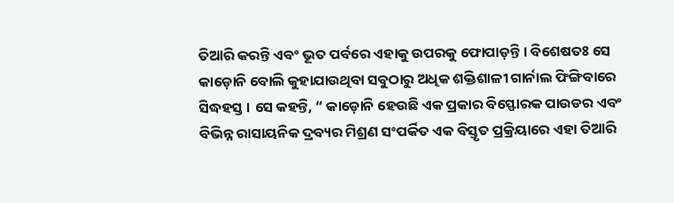ତିଆରି କରନ୍ତି ଏବଂ ଭୂତ ପର୍ବରେ ଏହାକୁ ଉପରକୁ ଫୋପାଡ଼ନ୍ତି । ବିଶେଷତଃ ସେ କାଡ଼ୋନି ବୋଲି କୁହାଯାଉଥିବା ସବୁଠାରୁ ଅଧିକ ଶକ୍ତିଶାଳୀ ଗାର୍ନାଲ ଫିଙ୍ଗିବାରେ ସିଦ୍ଧହସ୍ତ । ସେ କହନ୍ତି, “ କାଡ଼ୋନି ହେଉଛି ଏକ ପ୍ରକାର ବିସ୍ଫୋରକ ପାଉଡର ଏବଂ ବିଭିନ୍ନ ରାସାୟନିକ ଦ୍ରବ୍ୟର ମିଶ୍ରଣ ସଂପର୍କିତ ଏକ ବିସ୍ତୃତ ପ୍ରକ୍ରିୟାରେ ଏହା ତିଆରି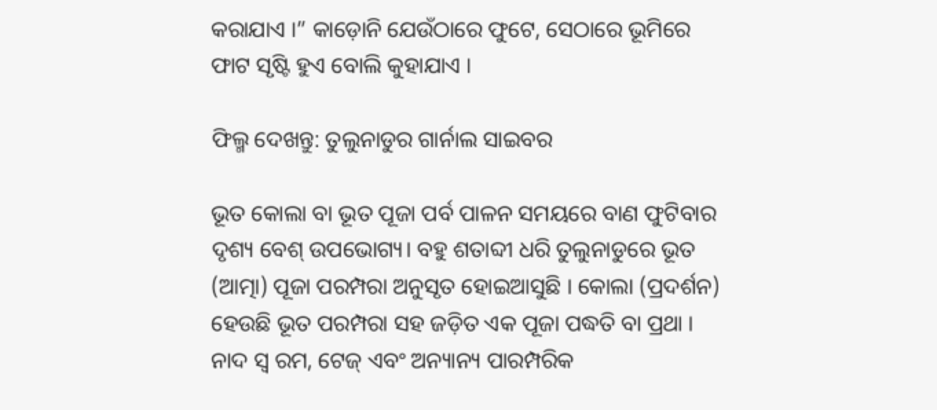କରାଯାଏ ।” କାଡ଼ୋନି ଯେଉଁଠାରେ ଫୁଟେ, ସେଠାରେ ଭୂମିରେ ଫାଟ ସୃଷ୍ଟି ହୁଏ ବୋଲି କୁହାଯାଏ ।

ଫିଲ୍ମ ଦେଖନ୍ତୁ: ତୁଲୁନାଡୁର ଗାର୍ନାଲ ସାଇବର

ଭୂତ କୋଲା ବା ଭୂତ ପୂଜା ପର୍ବ ପାଳନ ସମୟରେ ବାଣ ଫୁଟିବାର ଦୃଶ୍ୟ ବେଶ୍ ଉପଭୋଗ୍ୟ। ବହୁ ଶତାବ୍ଦୀ ଧରି ତୁଲୁନାଡୁରେ ଭୂତ (ଆତ୍ମା) ପୂଜା ପରମ୍ପରା ଅନୁସୃତ ହୋଇଆସୁଛି । କୋଲା (ପ୍ରଦର୍ଶନ) ହେଉଛି ଭୂତ ପରମ୍ପରା ସହ ଜଡ଼ିତ ଏକ ପୂଜା ପଦ୍ଧତି ବା ପ୍ରଥା । ନାଦ ସ୍ୱ ରମ, ଟେଜ୍ ଏବଂ ଅନ୍ୟାନ୍ୟ ପାରମ୍ପରିକ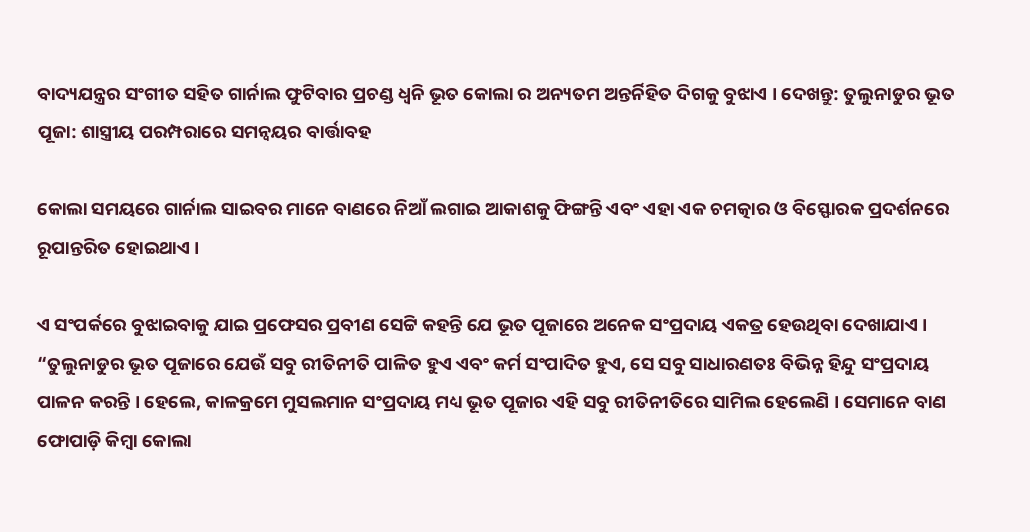ବାଦ୍ୟଯନ୍ତ୍ରର ସଂଗୀତ ସହିତ ଗାର୍ନାଲ ଫୁଟିବାର ପ୍ରଚଣ୍ଡ ଧ୍ୱନି ଭୂତ କୋଲା ର ଅନ୍ୟତମ ଅନ୍ତର୍ନିହିତ ଦିଗକୁ ବୁଝାଏ । ଦେଖନ୍ତୁ: ତୁଲୁନାଡୁର ଭୂତ ପୂଜା: ଶାସ୍ତ୍ରୀୟ ପରମ୍ପରାରେ ସମନ୍ୱୟର ବାର୍ତ୍ତାବହ

କୋଲା ସମୟରେ ଗାର୍ନାଲ ସାଇବର ମାନେ ବାଣରେ ନିଆଁ ଲଗାଇ ଆକାଶକୁ ଫିଙ୍ଗନ୍ତି ଏବଂ ଏହା ଏକ ଚମତ୍କାର ଓ ବିସ୍ଫୋରକ ପ୍ରଦର୍ଶନରେ ରୂପାନ୍ତରିତ ହୋଇଥାଏ ।

ଏ ସଂପର୍କରେ ବୁଝାଇବାକୁ ଯାଇ ପ୍ରଫେସର ପ୍ରବୀଣ ସେଟ୍ଟି କହନ୍ତି ଯେ ଭୂତ ପୂଜାରେ ଅନେକ ସଂପ୍ରଦାୟ ଏକତ୍ର ହେଉଥିବା ଦେଖାଯାଏ । “ତୁଲୁନାଡୁର ଭୂତ ପୂଜାରେ ଯେଉଁ ସବୁ ରୀତିନୀତି ପାଳିତ ହୁଏ ଏବଂ କର୍ମ ସଂପାଦିତ ହୁଏ, ସେ ସବୁ ସାଧାରଣତଃ ବିଭିନ୍ନ ହିନ୍ଦୁ ସଂପ୍ରଦାୟ ପାଳନ କରନ୍ତି । ହେଲେ, କାଳକ୍ରମେ ମୁସଲମାନ ସଂପ୍ରଦାୟ ମଧ୍ୟ ଭୂତ ପୂଜାର ଏହି ସବୁ ରୀତିନୀତିରେ ସାମିଲ ହେଲେଣି । ସେମାନେ ବାଣ ଫୋପାଡ଼ି କିମ୍ବା କୋଲା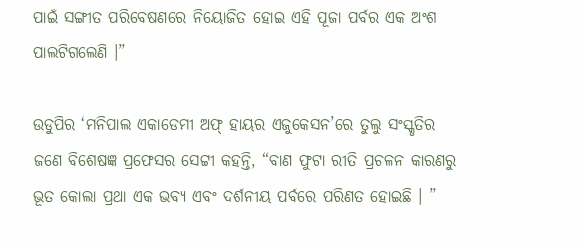ପାଇଁ ସଙ୍ଗୀତ ପରିବେଷଣରେ ନିୟୋଜିତ ହୋଇ ଏହି ପୂଜା ପର୍ବର ଏକ ଅଂଶ ପାଲଟିଗଲେଣି ।”

ଉଡୁପିର ‘ମନିପାଲ ଏକାଡେମୀ ଅଫ୍ ହାୟର ଏଜୁକେସନ’ରେ ତୁଲୁ ସଂସ୍କୃତିର ଜଣେ ବିଶେଷଜ୍ଞ ପ୍ରଫେସର ସେଟ୍ଟୀ କହନ୍ତି, “ବାଣ ଫୁଟା ରୀତି ପ୍ରଚଳନ କାରଣରୁ ଭୂତ କୋଲା ପ୍ରଥା ଏକ ଭବ୍ୟ ଏବଂ ଦର୍ଶନୀୟ ପର୍ବରେ ପରିଣତ ହୋଇଛି । ”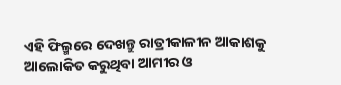ଏହି ଫିଲ୍ମରେ ଦେଖନ୍ତୁ ରାତ୍ରୀକାଳୀନ ଆକାଶକୁ ଆଲୋକିତ କରୁଥିବା ଆମୀର ଓ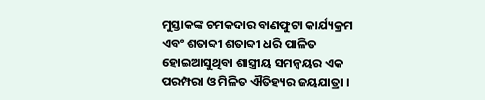ମୁସ୍ତାକଙ୍କ ଚମକଦାର ବାଣଫୁଟା କାର୍ଯ୍ୟକ୍ରମ ଏବଂ ଶତାବ୍ଦୀ ଶତାବ୍ଦୀ ଧରି ପାଳିତ ହୋଇଆସୁଥିବା ଶାସ୍ତ୍ରୀୟ ସମନ୍ୱୟର ଏକ ପରମ୍ପରା ଓ ମିଳିତ ଐତିହ୍ୟର ଜୟଯାତ୍ରା ।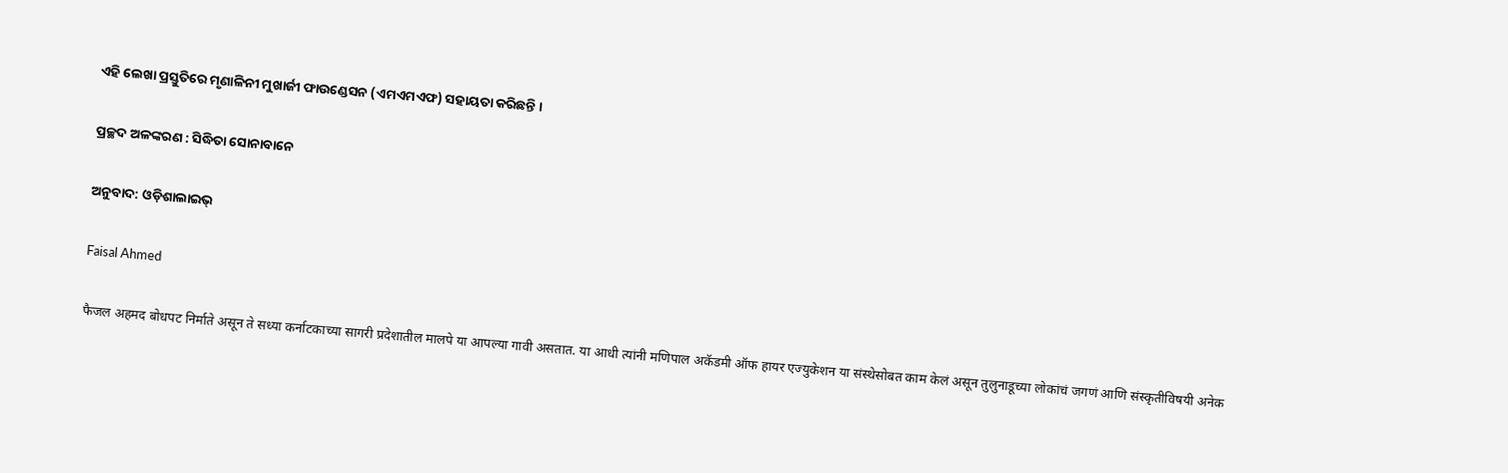ଏହି ଲେଖା ପ୍ରସ୍ତୁତିରେ ମୃଣାଳିନୀ ମୁଖାର୍ଜୀ ଫାଉଣ୍ଡେସନ (ଏମଏମଏଫ) ସହାୟତା କରିଛନ୍ତି ।

ପ୍ରଚ୍ଛଦ ଅଳଙ୍କରଣ : ସିଦ୍ଧିତା ସୋନାବାନେ

ଅନୁବାଦ: ଓଡ଼ିଶାଲାଇଭ୍‍

Faisal Ahmed

फैजल अहमद बोधपट निर्माते असून ते सध्या कर्नाटकाच्या सागरी प्रदेशातील मालपे या आपल्या गावी असतात. या आधी त्यांनी मणिपाल अकॅडमी ऑफ हायर एज्युकेशन या संस्थेसोबत काम केलं असून तुलुनाडूच्या लोकांचं जगणं आणि संस्कृतीविषयी अनेक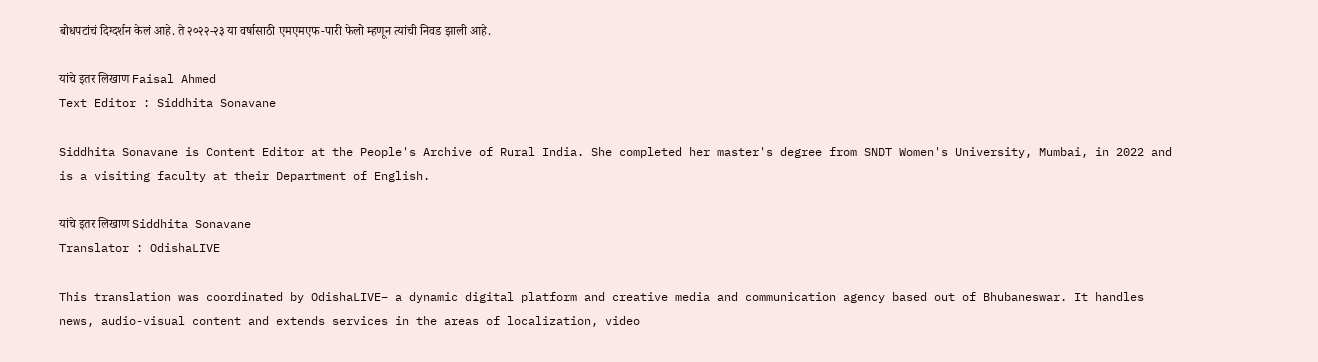बोधपटांचं दिग्दर्शन केलं आहे. ते २०२२-२३ या वर्षासाठी एमएमएफ-पारी फेलो म्हणून त्यांची निवड झाली आहे.

यांचे इतर लिखाण Faisal Ahmed
Text Editor : Siddhita Sonavane

Siddhita Sonavane is Content Editor at the People's Archive of Rural India. She completed her master's degree from SNDT Women's University, Mumbai, in 2022 and is a visiting faculty at their Department of English.

यांचे इतर लिखाण Siddhita Sonavane
Translator : OdishaLIVE

This translation was coordinated by OdishaLIVE– a dynamic digital platform and creative media and communication agency based out of Bhubaneswar. It handles news, audio-visual content and extends services in the areas of localization, video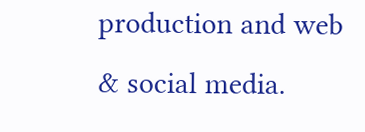production and web & social media.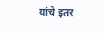यांचे इतर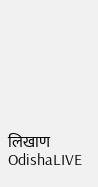लिखाण OdishaLIVE